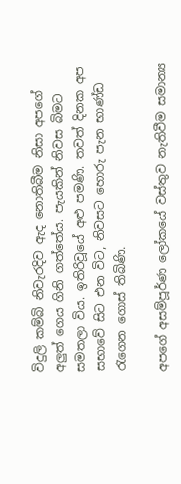විදුලි කම්බි නිවැරදිව ඇද නොතිබීම නිසා අපගේ අලුත් ගෙය ගිනි ගත්තේය. පැයකින් නිවස බිමට සමතලා විය. ඉතිරිවූයේ අළු පමණි. තවත් දිනක අප සභාවේ සිට එන විට, නිවසට හොරු පැන භාණ්ඩ රැගෙන ගොස් තිබිණි.

අපගේ අසම්පූර්ණ ලෝකයේ වස්තුව නැතිවීම සමාන්‍ය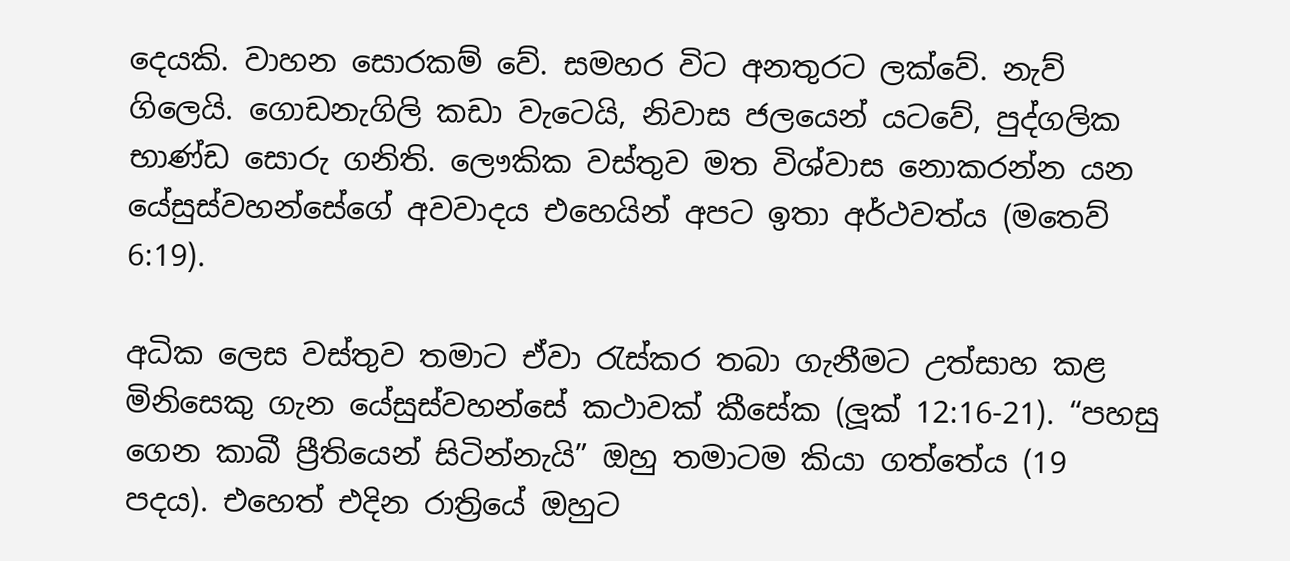දෙයකි. වාහන සොරකම් වේ. සමහර විට අනතුරට ලක්වේ. නැව් ගිලෙයි. ගොඩනැගිලි කඩා වැටෙයි, නිවාස ජලයෙන් යටවේ, පුද්ගලික භාණ්ඩ සොරු ගනිති. ලෞකික වස්තුව මත විශ්වාස නොකරන්න යන යේසුස්වහන්සේගේ අවවාදය එහෙයින් අපට ඉතා අර්ථවත්ය (මතෙව් 6:19).

අධික ලෙස වස්තුව තමාට ඒවා රැස්කර තබා ගැනීමට උත්සාහ කළ මිනිසෙකු ගැන යේසුස්වහන්සේ කථාවක් කීසේක (ලූක් 12:16-21). “පහසු ගෙන කාබී ප්‍රීතියෙන් සිටින්නැයි” ඔහු තමාටම කියා ගත්තේය (19 පදය). එහෙත් එදින රාත්‍රියේ ඔහුට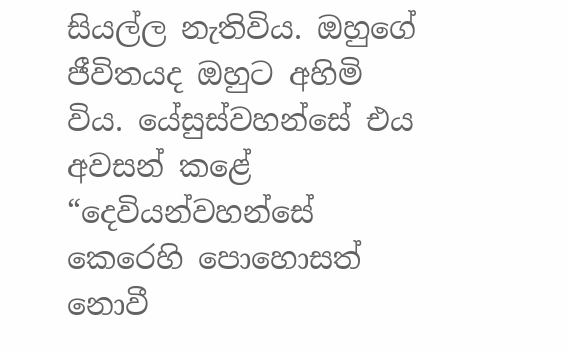සියල්ල නැතිවිය. ඔහුගේ ජීවිතයද ඔහුට අහිමි විය. යේසුස්වහන්සේ එය අවසන් කළේ “දෙවියන්වහන්සේ කෙරෙහි පොහොසත් නොවී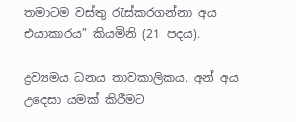තමාටම වස්තු රැස්කරගන්නා අය එයාකාරය” කියමිනි (21 පදය).

ද්‍රව්‍යමය ධනය තාවකාලිකය. අන් අය උදෙසා යමක් කිරීමට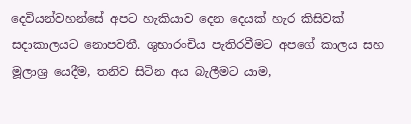දෙවියන්වහන්සේ අපට හැකියාව දෙන දෙයක් හැර කිසිවක් සදාකාලයට නොපවතී. ශුභාරංචිය පැතිරවීමට අපගේ කාලය සහ මූලාශ්‍ර යෙදීම, තනිව සිටින අය බැලීමට යාම,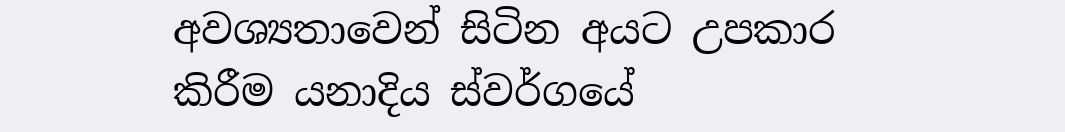අවශ්‍යතාවෙන් සිටින අයට උපකාර කිරීම යනාදිය ස්වර්ගයේ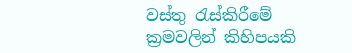වස්තු රැස්කිරීමේ ක්‍රමවලින් කිහිපයකි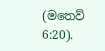(මතෙව් 6:20).